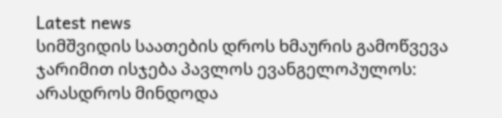Latest news
სიმშვიდის საათების დროს ხმაურის გამოწვევა ჯარიმით ისჯება პავლოს ევანგელოპულოს: არასდროს მინდოდა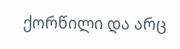ქორწილი და არც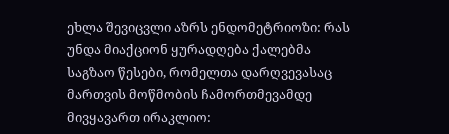ეხლა შევიცვლი აზრს ენდომეტრიოზი: რას უნდა მიაქციონ ყურადღება ქალებმა საგზაო წესები, რომელთა დარღვევასაც მართვის მოწმობის ჩამორთმევამდე მივყავართ ირაკლიო: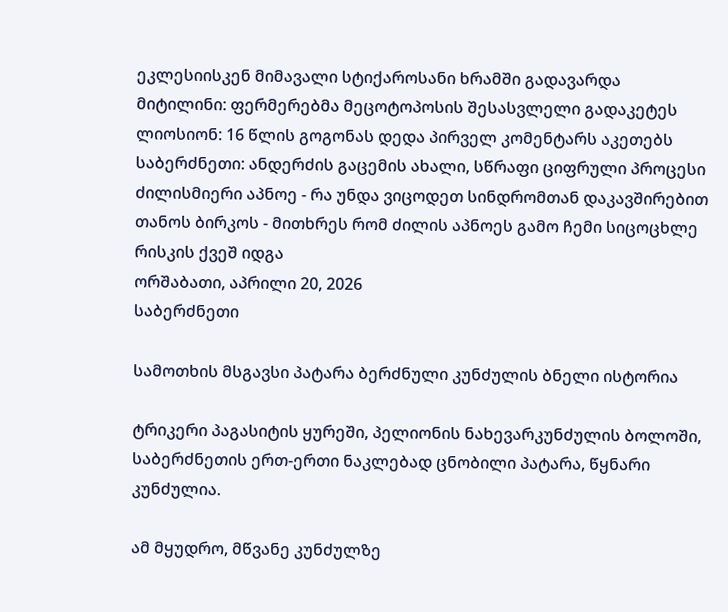ეკლესიისკენ მიმავალი სტიქაროსანი ხრამში გადავარდა მიტილინი: ფერმერებმა მეცოტოპოსის შესასვლელი გადაკეტეს ლიოსიონ: 16 წლის გოგონას დედა პირველ კომენტარს აკეთებს საბერძნეთი: ანდერძის გაცემის ახალი, სწრაფი ციფრული პროცესი ძილისმიერი აპნოე - რა უნდა ვიცოდეთ სინდრომთან დაკავშირებით თანოს ბირკოს - მითხრეს რომ ძილის აპნოეს გამო ჩემი სიცოცხლე რისკის ქვეშ იდგა
ორშაბათი, აპრილი 20, 2026
საბერძნეთი

სამოთხის მსგავსი პატარა ბერძნული კუნძულის ბნელი ისტორია

ტრიკერი პაგასიტის ყურეში, პელიონის ნახევარკუნძულის ბოლოში, საბერძნეთის ერთ-ერთი ნაკლებად ცნობილი პატარა, წყნარი კუნძულია.

ამ მყუდრო, მწვანე კუნძულზე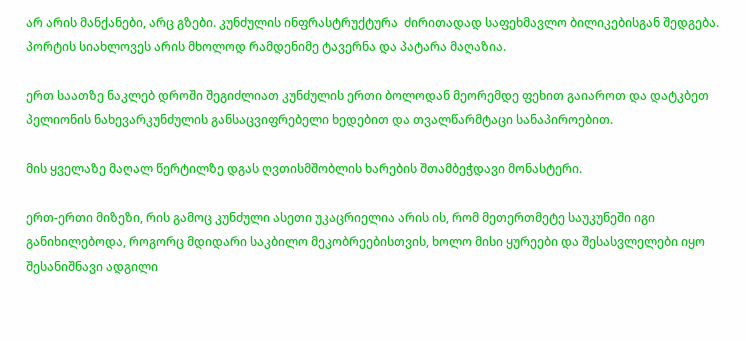არ არის მანქანები, არც გზები. კუნძულის ინფრასტრუქტურა  ძირითადად საფეხმავლო ბილიკებისგან შედგება. პორტის სიახლოვეს არის მხოლოდ რამდენიმე ტავერნა და პატარა მაღაზია.

ერთ საათზე ნაკლებ დროში შეგიძლიათ კუნძულის ერთი ბოლოდან მეორემდე ფეხით გაიაროთ და დატკბეთ პელიონის ნახევარკუნძულის განსაცვიფრებელი ხედებით და თვალწარმტაცი სანაპიროებით.

მის ყველაზე მაღალ წერტილზე დგას ღვთისმშობლის ხარების შთამბეჭდავი მონასტერი.

ერთ-ერთი მიზეზი, რის გამოც კუნძული ასეთი უკაცრიელია არის ის, რომ მეთერთმეტე საუკუნეში იგი განიხილებოდა, როგორც მდიდარი საკბილო მეკობრეებისთვის, ხოლო მისი ყურეები და შესასვლელები იყო შესანიშნავი ადგილი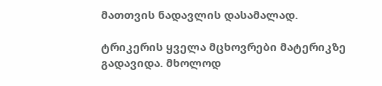მათთვის ნადავლის დასამალად.

ტრიკერის ყველა მცხოვრები მატერიკზე გადავიდა. მხოლოდ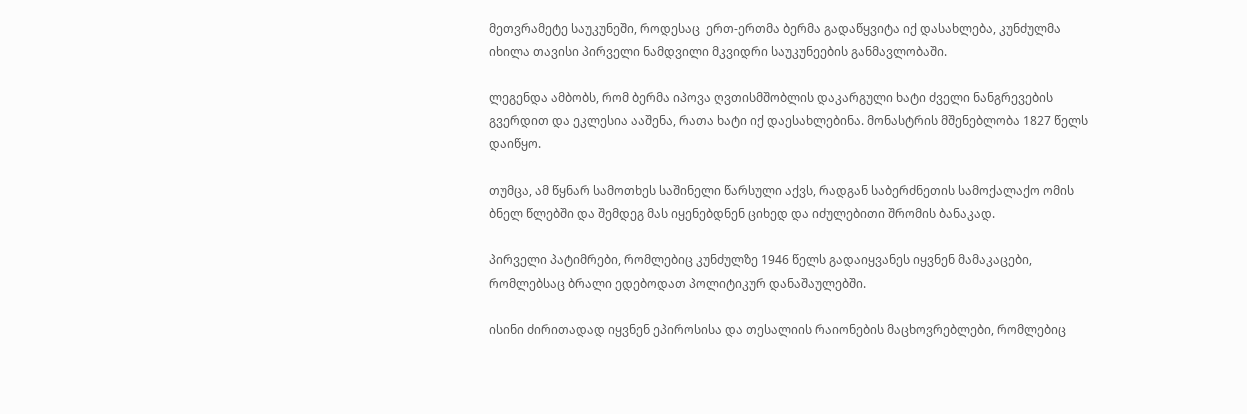მეთვრამეტე საუკუნეში, როდესაც  ერთ-ერთმა ბერმა გადაწყვიტა იქ დასახლება, კუნძულმა იხილა თავისი პირველი ნამდვილი მკვიდრი საუკუნეების განმავლობაში.

ლეგენდა ამბობს, რომ ბერმა იპოვა ღვთისმშობლის დაკარგული ხატი ძველი ნანგრევების გვერდით და ეკლესია ააშენა, რათა ხატი იქ დაესახლებინა. მონასტრის მშენებლობა 1827 წელს დაიწყო.

თუმცა, ამ წყნარ სამოთხეს საშინელი წარსული აქვს, რადგან საბერძნეთის სამოქალაქო ომის ბნელ წლებში და შემდეგ მას იყენებდნენ ციხედ და იძულებითი შრომის ბანაკად.

პირველი პატიმრები, რომლებიც კუნძულზე 1946 წელს გადაიყვანეს იყვნენ მამაკაცები, რომლებსაც ბრალი ედებოდათ პოლიტიკურ დანაშაულებში.

ისინი ძირითადად იყვნენ ეპიროსისა და თესალიის რაიონების მაცხოვრებლები, რომლებიც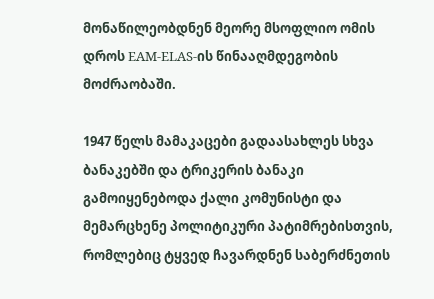მონაწილეობდნენ მეორე მსოფლიო ომის დროს EAM-ELAS-ის წინააღმდეგობის მოძრაობაში.

1947 წელს მამაკაცები გადაასახლეს სხვა ბანაკებში და ტრიკერის ბანაკი გამოიყენებოდა ქალი კომუნისტი და მემარცხენე პოლიტიკური პატიმრებისთვის, რომლებიც ტყვედ ჩავარდნენ საბერძნეთის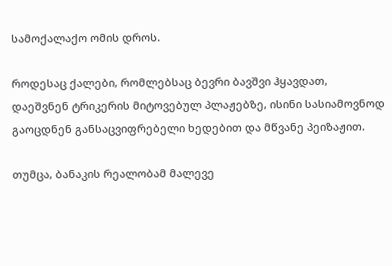სამოქალაქო ომის დროს.

როდესაც ქალები, რომლებსაც ბევრი ბავშვი ჰყავდათ, დაეშვნენ ტრიკერის მიტოვებულ პლაჟებზე, ისინი სასიამოვნოდ გაოცდნენ განსაცვიფრებელი ხედებით და მწვანე პეიზაჟით.

თუმცა, ბანაკის რეალობამ მალევე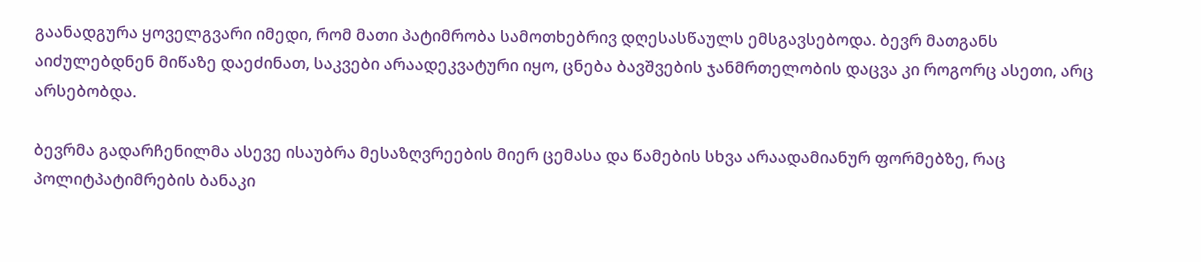გაანადგურა ყოველგვარი იმედი, რომ მათი პატიმრობა სამოთხებრივ დღესასწაულს ემსგავსებოდა. ბევრ მათგანს აიძულებდნენ მიწაზე დაეძინათ, საკვები არაადეკვატური იყო, ცნება ბავშვების ჯანმრთელობის დაცვა კი როგორც ასეთი, არც არსებობდა.

ბევრმა გადარჩენილმა ასევე ისაუბრა მესაზღვრეების მიერ ცემასა და წამების სხვა არაადამიანურ ფორმებზე, რაც პოლიტპატიმრების ბანაკი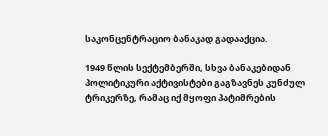საკონცენტრაციო ბანაკად გადააქცია.

1949 წლის სექტემბერში, სხვა ბანაკებიდან პოლიტიკური აქტივისტები გაგზავნეს კუნძულ ტრიკერზე, რამაც იქ მყოფი პატიმრების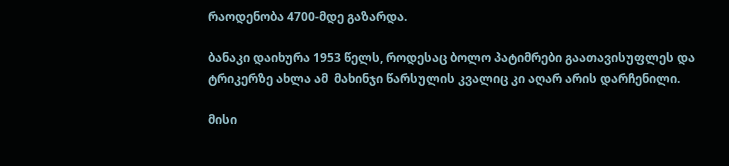რაოდენობა 4700-მდე გაზარდა.

ბანაკი დაიხურა 1953 წელს, როდესაც ბოლო პატიმრები გაათავისუფლეს და ტრიკერზე ახლა ამ  მახინჯი წარსულის კვალიც კი აღარ არის დარჩენილი.

მისი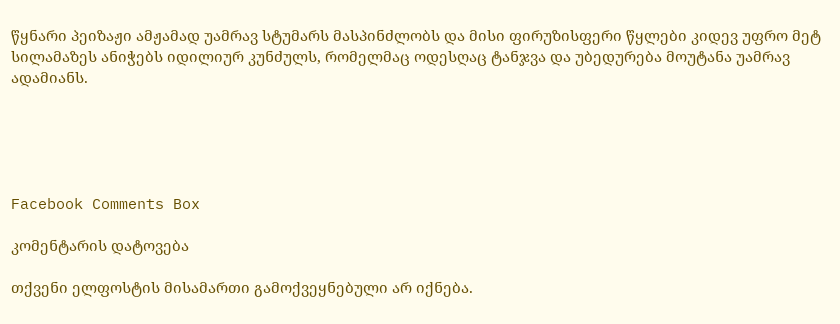წყნარი პეიზაჟი ამჟამად უამრავ სტუმარს მასპინძლობს და მისი ფირუზისფერი წყლები კიდევ უფრო მეტ სილამაზეს ანიჭებს იდილიურ კუნძულს, რომელმაც ოდესღაც ტანჯვა და უბედურება მოუტანა უამრავ ადამიანს.





Facebook Comments Box

კომენტარის დატოვება

თქვენი ელფოსტის მისამართი გამოქვეყნებული არ იქნება.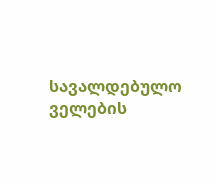სავალდებულო ველების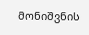მონიშვნის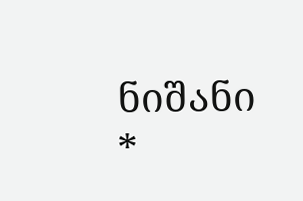ნიშანი *